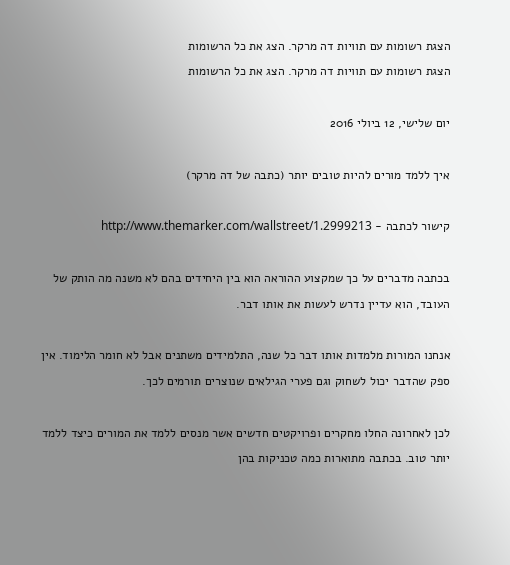הצגת רשומות עם תוויות דה מרקר. הצג את כל הרשומות
הצגת רשומות עם תוויות דה מרקר. הצג את כל הרשומות

יום שלישי, 12 ביולי 2016

איך ללמד מורים להיות טובים יותר (כתבה של דה מרקר)

קישור לכתבה - http://www.themarker.com/wallstreet/1.2999213

בכתבה מדברים על כך שמקצוע ההוראה הוא בין היחידים בהם לא משנה מה הותק של העובד, הוא עדיין נדרש לעשות את אותו דבר.

אנחנו המורות מלמדות אותו דבר כל שנה, התלמידים משתנים אבל לא חומר הלימוד. אין ספק שהדבר יכול לשחוק וגם פערי הגילאים שנוצרים תורמים לכך.

לכן לאחרונה החלו מחקרים ופרויקטים חדשים אשר מנסים ללמד את המורים כיצד ללמד יותר טוב. בכתבה מתוארות כמה טכניקות בהן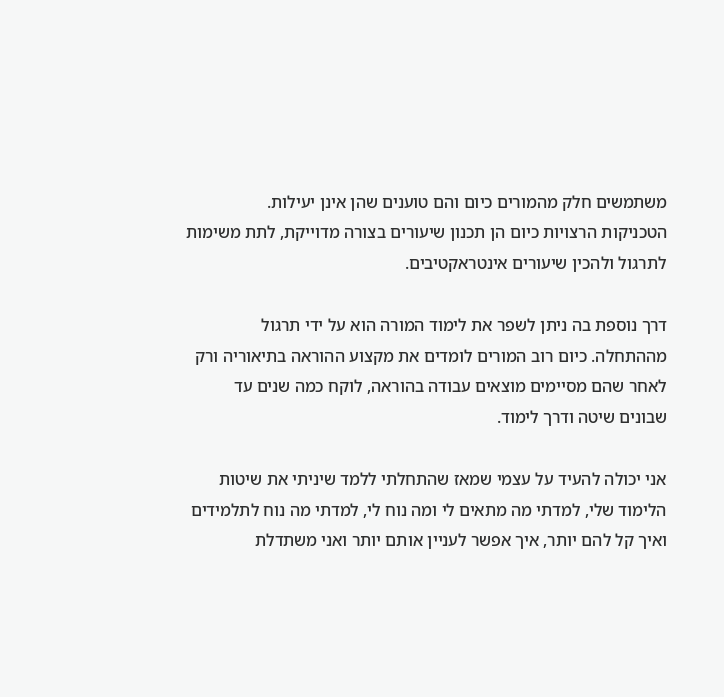משתמשים חלק מהמורים כיום והם טוענים שהן אינן יעילות.
הטכניקות הרצויות כיום הן תכנון שיעורים בצורה מדוייקת, לתת משימות לתרגול ולהכין שיעורים אינטראקטיבים.

דרך נוספת בה ניתן לשפר את לימוד המורה הוא על ידי תרגול מההתחלה. כיום רוב המורים לומדים את מקצוע ההוראה בתיאוריה ורק לאחר שהם מסיימים מוצאים עבודה בהוראה, לוקח כמה שנים עד שבונים שיטה ודרך לימוד.

אני יכולה להעיד על עצמי שמאז שהתחלתי ללמד שיניתי את שיטות הלימוד שלי, למדתי מה מתאים לי ומה נוח לי, למדתי מה נוח לתלמידים ואיך קל להם יותר, איך אפשר לעניין אותם יותר ואני משתדלת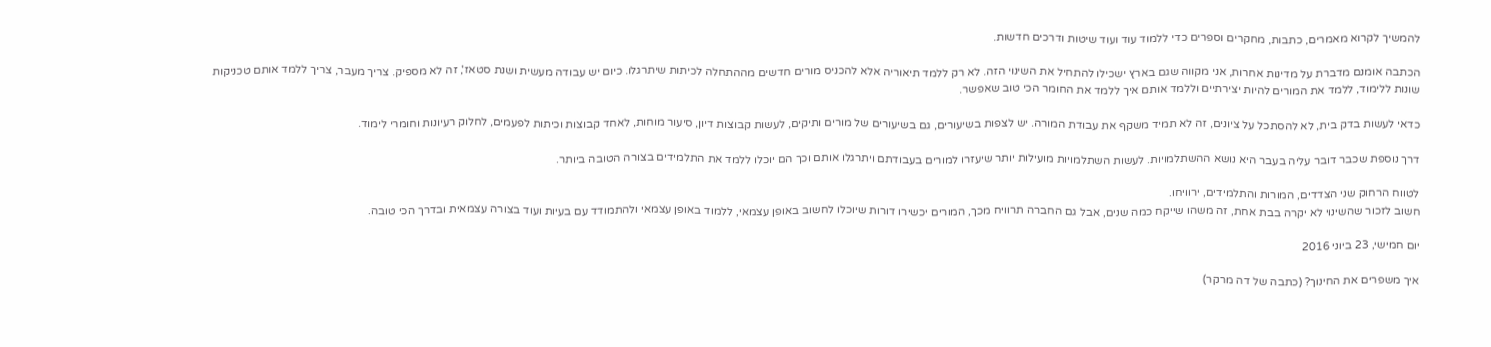להמשיך לקרוא מאמרים, כתבות, מחקרים וספרים כדי ללמוד עוד ועוד שיטות ודרכים חדשות.

הכתבה אומנם מדברת על מדינות אחרות, אני מקווה שגם בארץ ישכילו להתחיל את השינוי הזה. לא רק ללמד תיאוריה אלא להכניס מורים חדשים מההתחלה לכיתות שיתרגלו. כיום יש עבודה מעשית ושנת סטאז', זה לא מספיק. צריך מעבר, צריך ללמד אותם טכניקות שונות ללימוד, ללמד את המורים להיות יצירתיים וללמד אותם איך ללמד את החומר הכי טוב שאפשר.

כדאי לעשות בדק בית, לא להסתכל על ציונים, זה לא תמיד משקף את עבודת המורה. יש לצפות בשיעורים, גם בשיעורים של מורים ותיקים, לעשות קבוצות דיון, סיעור מוחות, לאחד קבוצות וכיתות לפעמים, לחלוק רעיונות וחומרי לימוד.

דרך נוספת שכבר דובר עליה בעבר היא נושא ההשתלמויות. לעשות השתלמויות מועילות יותר שיעזרו למורים בעבודתם ויתרגלו אותם וכך הם יוכלו ללמד את התלמידים בצורה הטובה ביותר.

לטווח הרחוק שני הצדדים, המורות והתלמידים, ירוויחו.
חשוב לזכור שהשינוי לא יקרה בבת אחת, זה משהו שייקח כמה שנים, אבל גם החברה תרוויח מכך, המורים יכשירו דורות שיוכלו לחשוב באופן עצמאי, ללמוד באופן עצמאי ולהתמודד עם בעיות ועוד בצורה עצמאית ובדרך הכי טובה.

יום חמישי, 23 ביוני 2016

איך משפרים את החינוך? (כתבה של דה מרקר)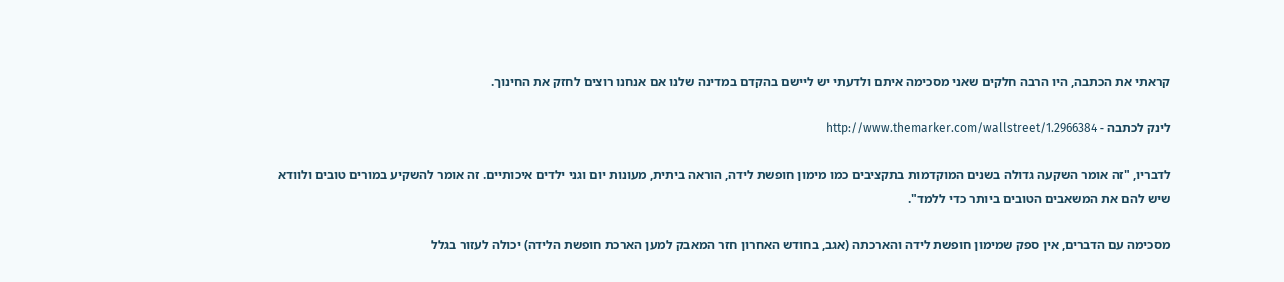קראתי את הכתבה, היו הרבה חלקים שאני מסכימה איתם ולדעתי יש ליישם בהקדם במדינה שלנו אם אנחנו רוצים לחזק את החינוך.

לינק לכתבה - http://www.themarker.com/wallstreet/1.2966384

לדבריו, "זה אומר השקעה גדולה בשנים המוקדמות בתקציבים כמו מימון חופשת לידה, הוראה ביתית, מעונות יום וגני ילדים איכותיים. זה אומר להשקיע במורים טובים ולוודא שיש להם את המשאבים הטובים ביותר כדי ללמד".

מסכימה עם הדברים, אין ספק שמימון חופשת לידה והארכתה (אגב, בחודש האחרון חזר המאבק למען הארכת חופשת הלידה) יכולה לעזור בגלל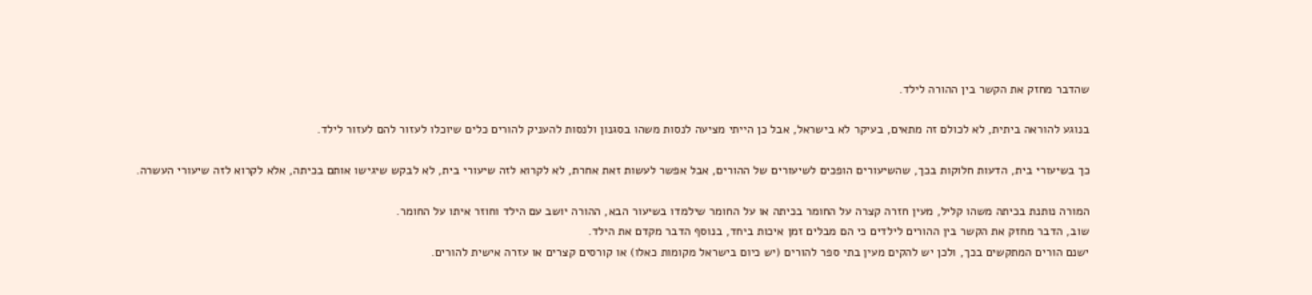שהדבר מחזק את הקשר בין ההורה לילד.

בנוגע להוראה ביתית, לא לכולם זה מתאים, בעיקר לא בישראל, אבל כן הייתי מציעה לנסות משהו בסגנון ולנסות להעניק להורים כלים שיוכלו לעזור להם לעזור לילד.

כך בשיעורי בית, הדעות חלוקות בכך, שהשיעורים הופכים לשיעורים של ההורים, אבל אפשר לעשות זאת אחרת, לא לקרוא לזה שיעורי בית, לא לבקש שיגישו אותם בכיתה, אלא לקרוא לזה שיעורי העשרה.

המורה נותנת בכיתה משהו קליל, מעין חזרה קצרה על החומר בכיתה או על החומר שילמדו בשיעור הבא, ההורה יושב עם הילד וחוזר איתו על החומר.
שוב, הדבר מחזק את הקשר בין ההורים לילדים כי הם מבלים זמן איכות ביחד, בנוסף הדבר מקדם את הילד.
ישנם הורים המתקשים בכך, ולכן יש להקים מעין בתי ספר להורים (יש כיום בישראל מקומות כאלו) או קורסים קצרים או עזרה אישית להורים.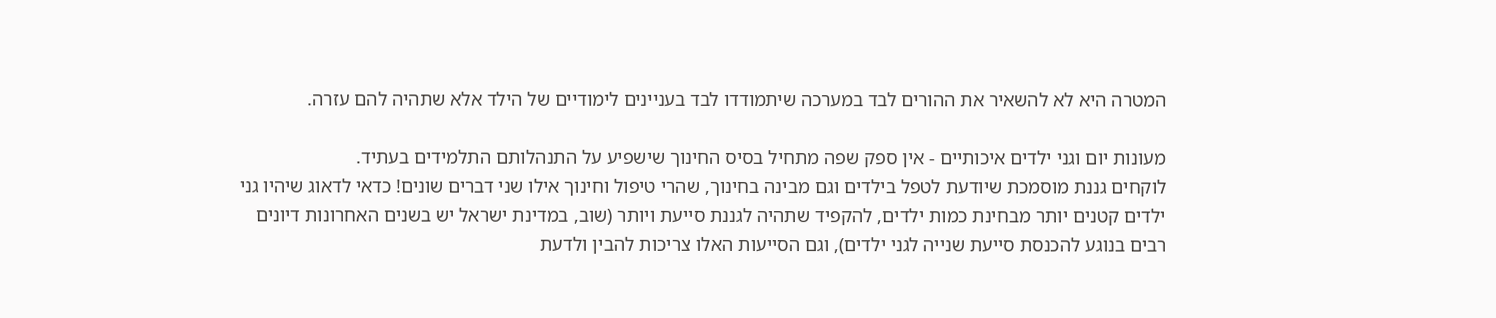המטרה היא לא להשאיר את ההורים לבד במערכה שיתמודדו לבד בעניינים לימודיים של הילד אלא שתהיה להם עזרה.

מעונות יום וגני ילדים איכותיים - אין ספק שפה מתחיל בסיס החינוך שישפיע על התנהלותם התלמידים בעתיד.
לוקחים גננת מוסמכת שיודעת לטפל בילדים וגם מבינה בחינוך, שהרי טיפול וחינוך אילו שני דברים שונים! כדאי לדאוג שיהיו גני ילדים קטנים יותר מבחינת כמות ילדים, להקפיד שתהיה לגננת סייעת ויותר (שוב, במדינת ישראל יש בשנים האחרונות דיונים רבים בנוגע להכנסת סייעת שנייה לגני ילדים), וגם הסייעות האלו צריכות להבין ולדעת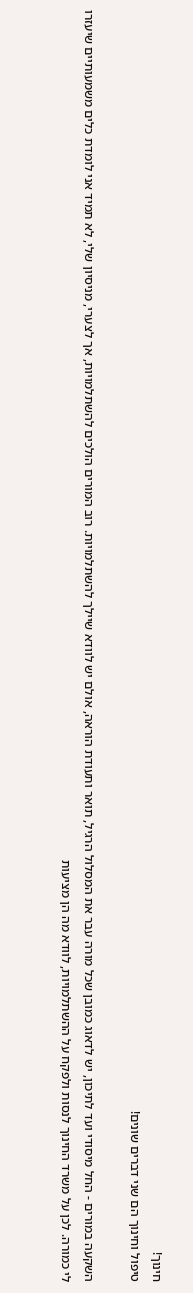חינוך!
טיפול וחינוך הם שני דברים שונים!

השקעה במורים - החל מיסודי ועד לתיכון, יש לדאוג כמובן שכל מורה עבר את המסלול הרגיל, תואר ותעודת הוראה, אולם יש לוודא שיילך להשתלמויות. רוב המורים הולכים להשתלמויות, אך לצערי, מניסיון שלי, לא תמיד אני לומדת כלים משמעותיים שיעזרו לי כמורה. לכן על משרד החינוך לנסות ולפקח על ההשתלמויות, לוודא מה הן מציעות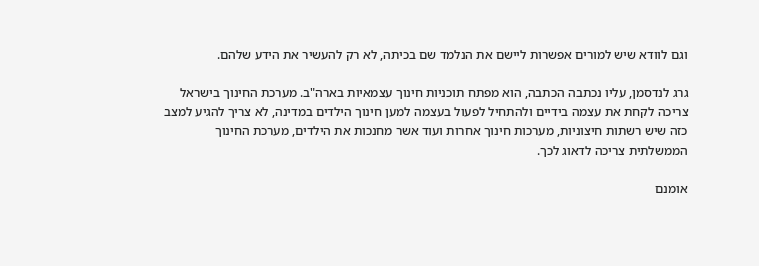וגם לוודא שיש למורים אפשרות ליישם את הנלמד שם בכיתה, לא רק להעשיר את הידע שלהם.

גרג לנדסמן, עליו נכתבה הכתבה, הוא מפתח תוכניות חינוך עצמאיות בארה"ב. מערכת החינוך בישראל צריכה לקחת את עצמה בידיים ולהתחיל לפעול בעצמה למען חינוך הילדים במדינה, לא צריך להגיע למצב כזה שיש רשתות חיצוניות, מערכות חינוך אחרות ועוד אשר מחנכות את הילדים, מערכת החינוך הממשלתית צריכה לדאוג לכך.

אומנם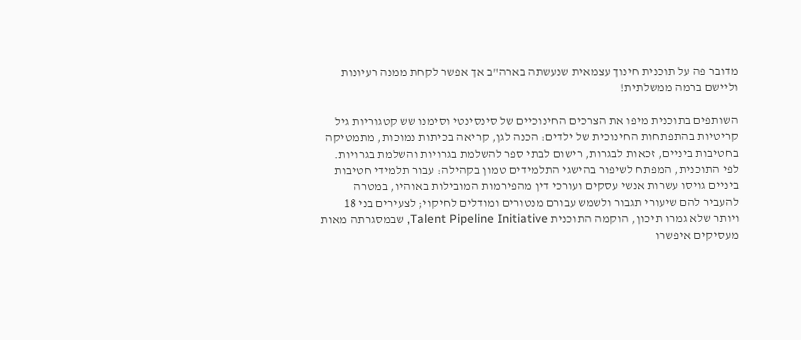מדובר פה על תוכנית חינוך עצמאית שנעשתה בארה"ב אך אפשר לקחת ממנה רעיונות וליישם ברמה ממשלתית!

השותפים בתוכנית מיפו את הצרכים החינוכיים של סינסינטי וסימנו שש קטגוריות גיל קריטיות בהתפתחות החינוכית של ילדים: הכנה לגן, קריאה בכיתות נמוכות, מתמטיקה בחטיבות ביניים, זכאות לבגרות, רישום לבתי ספר להשלמת בגרויות והשלמת בגרויות. לפי התוכנית, המפתח לשיפור בהישגי התלמידים טמון בקהילה: עבור תלמידי חטיבות ביניים גויסו עשרות אנשי עסקים ועורכי דין מהפירמות המובילות באוהיו, במטרה להעביר להם שיעורי תגבור ולשמש עבורם מנטורים ומודלים לחיקוי; לצעירים בני 18 ויותר שלא גמרו תיכון, הוקמה התוכנית Talent Pipeline Initiative, שבמסגרתה מאות מעסיקים איפשרו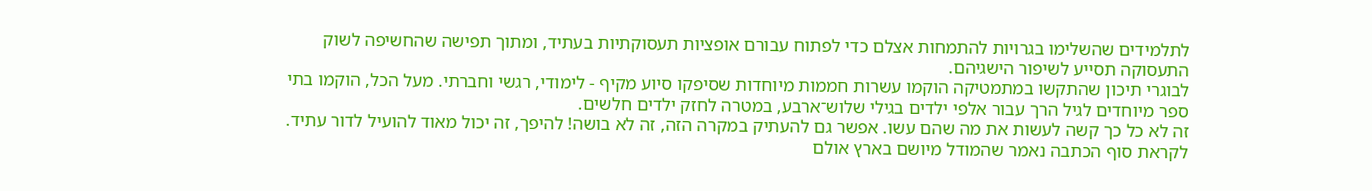לתלמידים שהשלימו בגרויות להתמחות אצלם כדי לפתוח עבורם אופציות תעסוקתיות בעתיד, ומתוך תפישה שהחשיפה לשוק התעסוקה תסייע לשיפור הישגיהם.
לבוגרי תיכון שהתקשו במתמטיקה הוקמו עשרות חממות מיוחדות שסיפקו סיוע מקיף - לימודי, רגשי וחברתי. מעל הכל, הוקמו בתי ספר מיוחדים לגיל הרך עבור אלפי ילדים בגילי שלוש־ארבע, במטרה לחזק ילדים חלשים.
זה לא כל כך קשה לעשות את מה שהם עשו. אפשר גם להעתיק במקרה הזה, זה לא בושה! להיפך, זה יכול מאוד להועיל לדור עתיד.
לקראת סוף הכתבה נאמר שהמודל מיושם בארץ אולם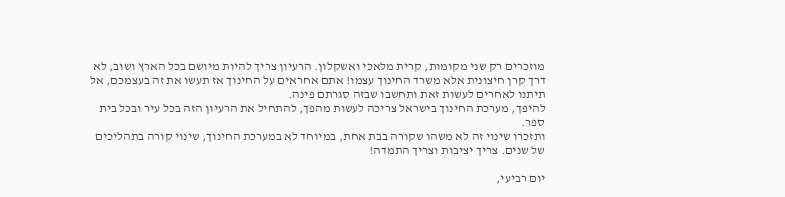מוזכרים רק שני מקומות, קרית מלאכי ואשקלון. הרעיון צריך להיות מיושם בכל הארץ ושוב, לא דרך קרן חיצונית אלא משרד החינוך עצמו! אתם אחראים על החינוך אז תעשו את זה בעצמכם, אל תיתנו לאחרים לעשות זאת ותחשבו שבזה סגרתם פינה.
להיפך, מערכת החינוך בישראל צריכה לעשות מהפך, להתחיל את הרעיון הזה בכל עיר ובכל בית ספר.
ותזכרו שינוי זה לא משהו שקורה בבת אחת, במיוחד לא במערכת החינוך, שינוי קורה בתהליכים של שנים. צריך יציבות וצריך התמדה!

יום רביעי,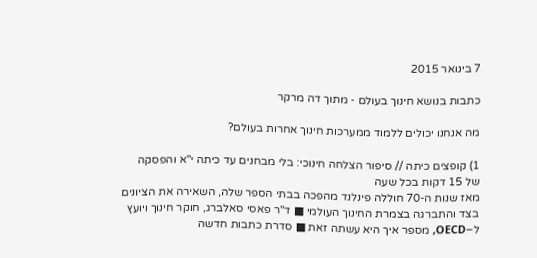7 בינואר 2015

כתבות בנושא חינוך בעולם - מתוך דה מרקר

מה אנחנו יכולים ללמוד ממערכות חינוך אחרות בעולם?

1) קופצים כיתה // סיפור הצלחה חינוכי: בלי מבחנים עד כיתה י"א והפסקה של 15 דקות בכל שעה
מאז שנות ה-70 חוללה פינלנד מהפכה בבתי הספר שלה, השאירה את הציונים בצד והתברגה בצמרת החינוך העולמי ■ ד"ר פאסי סאלברג, חוקר חינוך ויועץ ל–OECD, מספר איך היא עשתה זאת ■ סדרת כתבות חדשה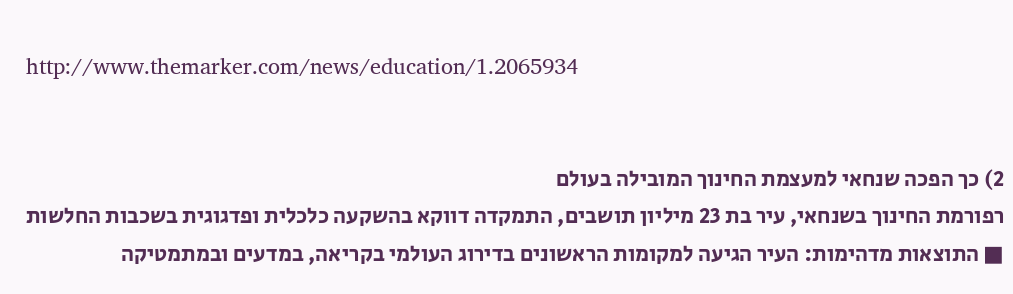http://www.themarker.com/news/education/1.2065934


2) כך הפכה שנחאי למעצמת החינוך המובילה בעולם
רפורמת החינוך בשנחאי, עיר בת 23 מיליון תושבים, התמקדה דווקא בהשקעה כלכלית ופדגוגית בשכבות החלשות ■ התוצאות מדהימות: העיר הגיעה למקומות הראשונים בדירוג העולמי בקריאה, במדעים ובמתמטיקה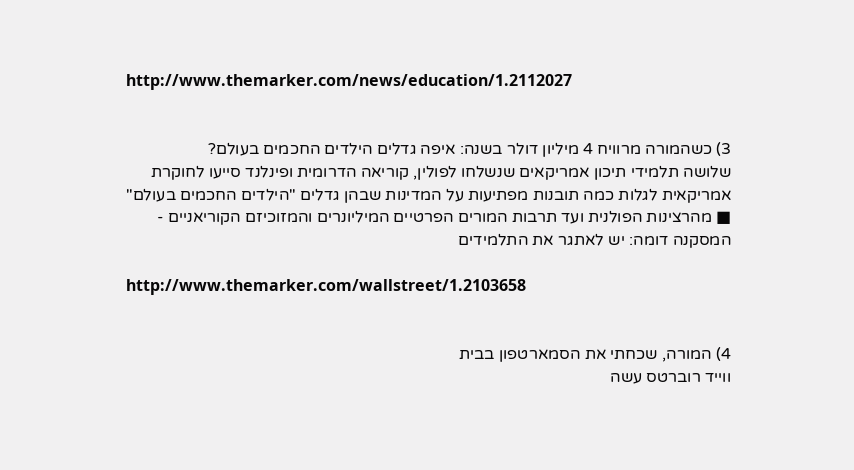http://www.themarker.com/news/education/1.2112027


3) כשהמורה מרוויח 4 מיליון דולר בשנה: איפה גדלים הילדים החכמים בעולם?
שלושה תלמידי תיכון אמריקאים שנשלחו לפולין, קוריאה הדרומית ופינלנד סייעו לחוקרת אמריקאית לגלות כמה תובנות מפתיעות על המדינות שבהן גדלים "הילדים החכמים בעולם" ■ מהרצינות הפולנית ועד תרבות המורים הפרטיים המיליונרים והמזוכיזם הקוריאניים - המסקנה דומה: יש לאתגר את התלמידים

http://www.themarker.com/wallstreet/1.2103658


4) המורה, שכחתי את הסמארטפון בבית
ווייד רוברטס עשה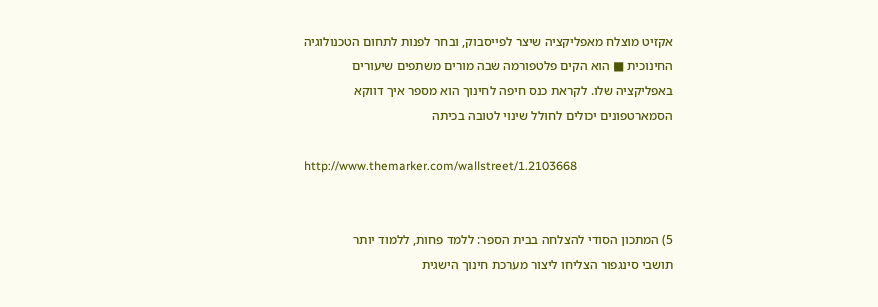אקזיט מוצלח מאפליקציה שיצר לפייסבוק, ובחר לפנות לתחום הטכנולוגיה החינוכית ■ הוא הקים פלטפורמה שבה מורים משתפים שיעורים באפליקציה שלו. לקראת כנס חיפה לחינוך הוא מספר איך דווקא הסמארטפונים יכולים לחולל שינוי לטובה בכיתה

http://www.themarker.com/wallstreet/1.2103668


5) המתכון הסודי להצלחה בבית הספר: ללמד פחות, ללמוד יותר
תושבי סינגפור הצליחו ליצור מערכת חינוך הישגית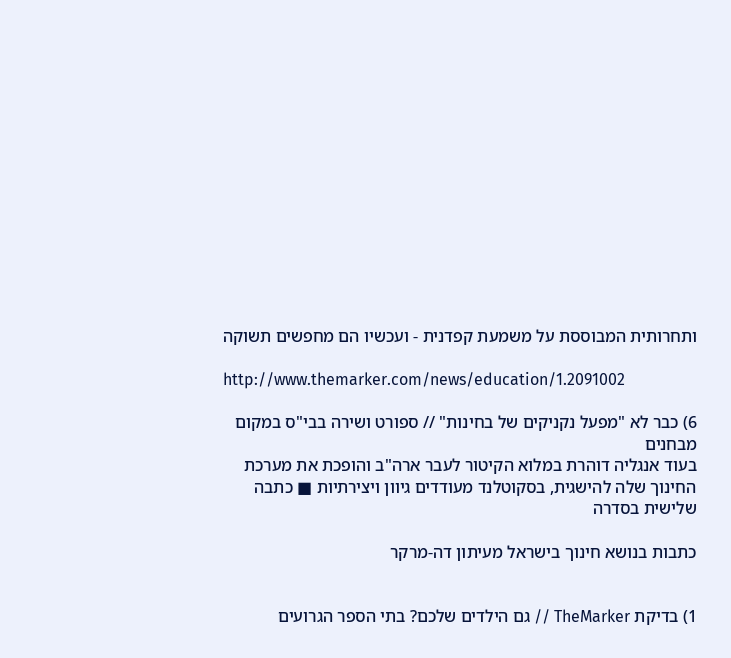ותחרותית המבוססת על משמעת קפדנית - ועכשיו הם מחפשים תשוקה

http://www.themarker.com/news/education/1.2091002

6) כבר לא "מפעל נקניקים של בחינות" // ספורט ושירה בבי"ס במקום מבחנים
בעוד אנגליה דוהרת במלוא הקיטור לעבר ארה"ב והופכת את מערכת החינוך שלה להישגית, בסקוטלנד מעודדים גיוון ויצירתיות ■ כתבה שלישית בסדרה

כתבות בנושא חינוך בישראל מעיתון דה-מרקר


1) בדיקת TheMarker // גם הילדים שלכם? בתי הספר הגרועים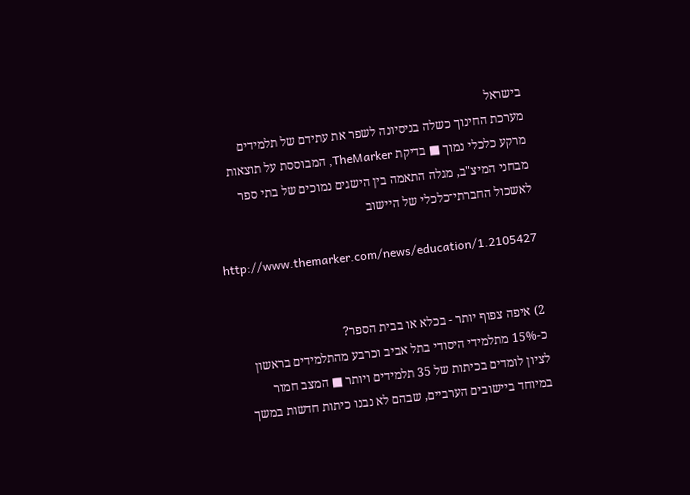בישראל
מערכת החינוך כשלה בניסיונה לשפר את עתידם של תלמידים מרקע כלכלי נמוך ■ בדיקת TheMarker, המבוססת על תוצאות מבחני המיצ"ב, מגלה התאמה בין הישגים נמוכים של בתי ספר לאשכול החברתי־כלכלי של היישוב

http://www.themarker.com/news/education/1.2105427


2) איפה צפוף יותר - בכלא או בבית הספר?
כ-15% מתלמידי היסודי בתל אביב וכרבע מהתלמידים בראשון לציון לומדים בכיתות של 35 תלמידים ויותר ■ המצב חמור במיוחד ביישובים הערביים, שבהם לא נבנו כיתות חדשות במשך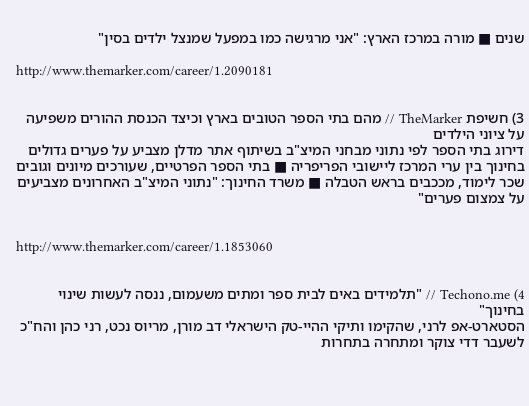שנים ■ מורה במרכז הארץ: "אני מרגישה כמו במפעל שמנצל ילדים בסין"

http://www.themarker.com/career/1.2090181


3) חשיפת TheMarker // מהם בתי הספר הטובים בארץ וכיצד הכנסת ההורים משפיעה על ציוני הילדים
דירוג בתי הספר לפי נתוני מבחני המיצ"ב בשיתוף אתר מדלן מצביע על פערים גדולים בחינוך בין ערי המרכז ליישובי הפריפריה ■ בתי הספר הפרטיים, שעורכים מיונים וגובים שכר לימוד, מככבים בראש הטבלה ■ משרד החינוך: "נתוני המיצ"ב האחרונים מצביעים על צמצום פערים"


http://www.themarker.com/career/1.1853060


4) Techono.me // "תלמידים באים לבית ספר ומתים משעמום, ננסה לעשות שינוי בחינוך"
הסטארט-אפ לרני, שהקימו ותיקי ההיי-טק הישראלי דב מורן, מריוס נכט, רני כהן והח"כ לשעבר דדי צוקר ומתחרה בתחרות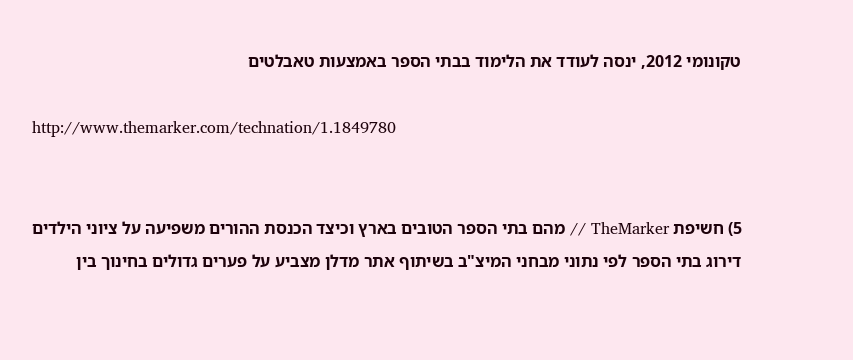טקונומי 2012, ינסה לעודד את הלימוד בבתי הספר באמצעות טאבלטים

http://www.themarker.com/technation/1.1849780


5) חשיפת TheMarker // מהם בתי הספר הטובים בארץ וכיצד הכנסת ההורים משפיעה על ציוני הילדים
דירוג בתי הספר לפי נתוני מבחני המיצ"ב בשיתוף אתר מדלן מצביע על פערים גדולים בחינוך בין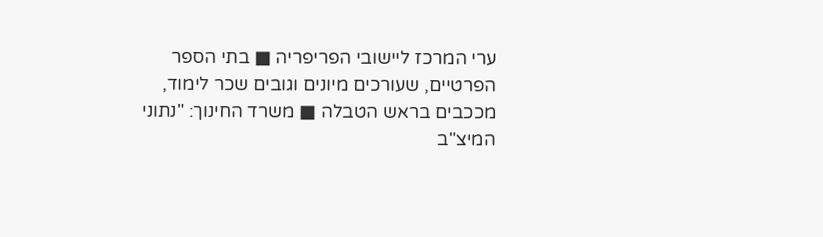ערי המרכז ליישובי הפריפריה ■ בתי הספר הפרטיים, שעורכים מיונים וגובים שכר לימוד, מככבים בראש הטבלה ■ משרד החינוך: "נתוני המיצ"ב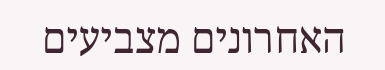האחרונים מצביעים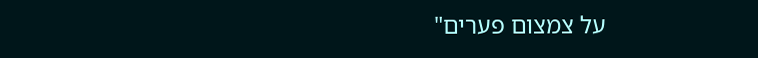על צמצום פערים"